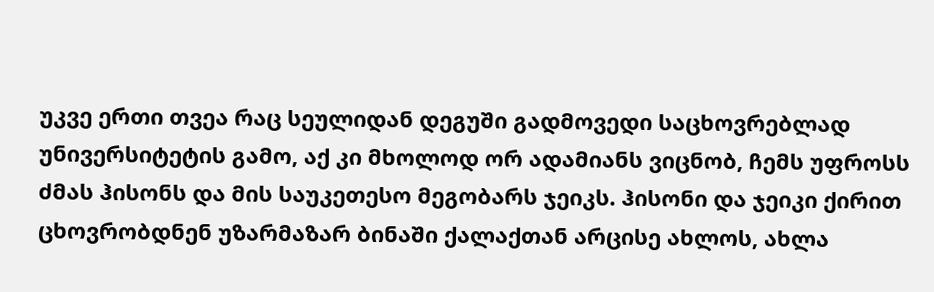უკვე ერთი თვეა რაც სეულიდან დეგუში გადმოვედი საცხოვრებლად უნივერსიტეტის გამო, აქ კი მხოლოდ ორ ადამიანს ვიცნობ, ჩემს უფროსს ძმას ჰისონს და მის საუკეთესო მეგობარს ჯეიკს. ჰისონი და ჯეიკი ქირით ცხოვრობდნენ უზარმაზარ ბინაში ქალაქთან არცისე ახლოს, ახლა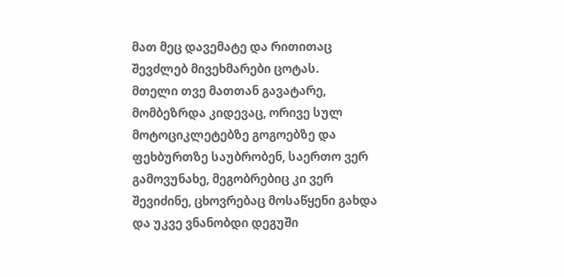მათ მეც დავემატე და რითითაც შევძლებ მივეხმარები ცოტას.
მთელი თვე მათთან გავატარე, მომბეზრდა კიდევაც, ორივე სულ მოტოციკლეტებზე გოგოებზე და ფეხბურთზე საუბრობენ, საერთო ვერ გამოვუნახე, მეგობრებიც კი ვერ შევიძინე, ცხოვრებაც მოსაწყენი გახდა და უკვე ვნანობდი დეგუში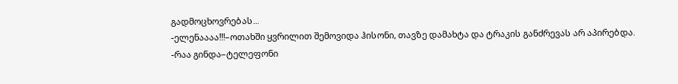გადმოცხოვრებას...
-ელენაააა!!!–ოთახში ყვრილით შემოვიდა ჰისონი, თავზე დამახტა და ტრაკის განძრევას არ აპირებდა.
-რაა გინდა–ტელეფონი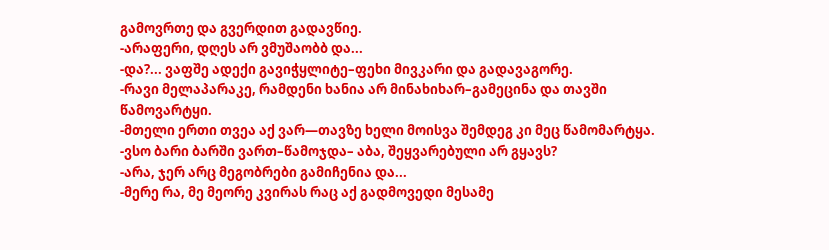გამოვრთე და გვერდით გადავწიე.
-არაფერი, დღეს არ ვმუშაობბ და...
-და?... ვაფშე ადექი გავიჭყლიტე–ფეხი მივკარი და გადავაგორე.
-რავი მელაპარაკე, რამდენი ხანია არ მინახიხარ–გამეცინა და თავში წამოვარტყი.
-მთელი ერთი თვეა აქ ვარ—თავზე ხელი მოისვა შემდეგ კი მეც წამომარტყა.
-ვსო ბარი ბარში ვართ–წამოჯდა– აბა, შეყვარებული არ გყავს?
-არა, ჯერ არც მეგობრები გამიჩენია და...
-მერე რა, მე მეორე კვირას რაც აქ გადმოვედი მესამე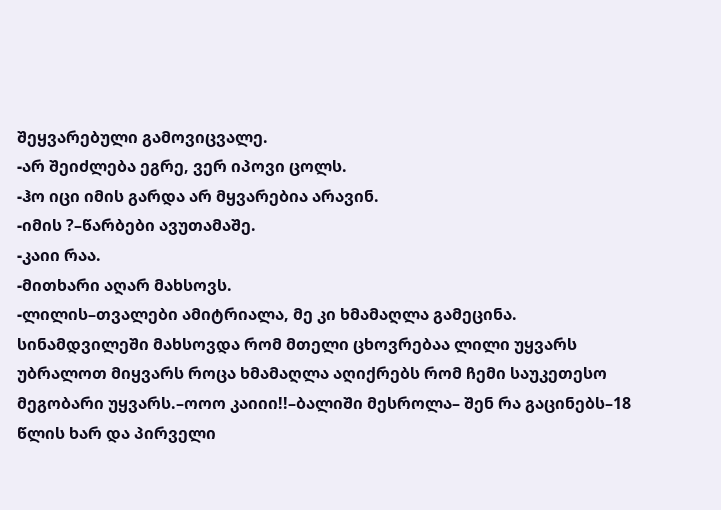შეყვარებული გამოვიცვალე.
-არ შეიძლება ეგრე, ვერ იპოვი ცოლს.
-ჰო იცი იმის გარდა არ მყვარებია არავინ.
-იმის ?–წარბები ავუთამაშე.
-კაიი რაა.
-მითხარი აღარ მახსოვს.
-ლილის–თვალები ამიტრიალა, მე კი ხმამაღლა გამეცინა.
სინამდვილეში მახსოვდა რომ მთელი ცხოვრებაა ლილი უყვარს უბრალოთ მიყვარს როცა ხმამაღლა აღიქრებს რომ ჩემი საუკეთესო მეგობარი უყვარს.–ოოო კაიიი!!–ბალიში მესროლა– შენ რა გაცინებს–18 წლის ხარ და პირველი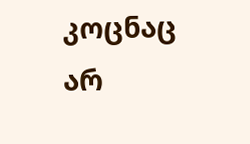კოცნაც არ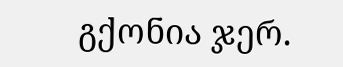გქონია ჯერ.